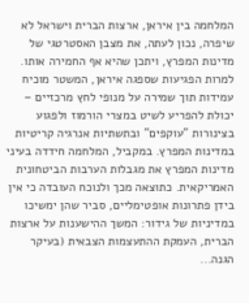המלחמה בין איראן, ארצות הברית וישראל לא שיפרה, נכון לעתה, את מצבן האסטרטגי של מדינות המפרץ, ויתכן שהיא אף החמירה אותו. למרות הפגיעות שספגה איראן, המשטר מוכיח עמידות תוך שמירה על מנופי לחץ מרכזיים – יכולת להפריע לשיט במצרי הורמוז ולפגוע בצינורות "עוקפים" ובתשתיות אנרגיה קריטיות במדינות המפרץ. במקביל, המלחמה חידדה בעיני מדינות המפרץ את מגבלות הערבות הביטחונית האמריקאית. כתוצאה מכך ולנוכח העובדה כי אין בידן פתרונות אופטימליים, סביר שהן ימשיכו במדיניות של גידור: המשך ההישענות על ארצות הברית, העמקת ההתעצמות הצבאית (בעיקר הגנה...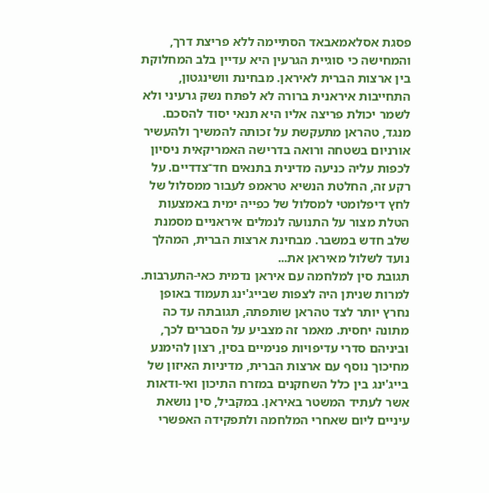פסגת אסלאמאבאד הסתיימה ללא פריצת דרך, והמחישה כי סוגיית הגרעין היא עדיין בלב המחלוקת בין ארצות הברית לאיראן. מבחינת וושינגטון, התחייבות איראנית ברורה לא לפתח נשק גרעיני ולא לשמר יכולת פריצה אליו היא תנאי יסוד להסכם. מנגד, טהראן מתעקשת על זכותה להמשיך ולהעשיר אורניום בשטחה ורואה בדרישה האמריקאית ניסיון לכפות עליה כניעה מדינית בתנאים חד־צדדיים. על רקע זה, החלטת הנשיא טראמפ לעבור ממסלול של לחץ דיפלומטי למסלול של כפייה ימית באמצעות הטלת מצור על התנועה לנמלים איראניים מסמנת שלב חדש במשבר. מבחינת ארצות הברית, המהלך נועד לשלול מאיראן את...
תגובת סין למלחמה עם איראן נדמית כאי-התערבות. למרות שניתן היה לצפות שבייג'ינג תעמוד באופן נחרץ יותר לצד טהראן שותפתה, תגובתה עד כה מתונה יחסית. מאמר זה מצביע על הסברים לכך, וביניהם סדרי עדיפויות פנימיים בסין, רצון להימנע מחיכוך נוסף עם ארצות הברית, מדיניות האיזון של בייג'ינג בין כלל השחקנים במזרח התיכון ואי-ודאות אשר לעתיד המשטר באיראן. במקביל, סין נושאת עיניים ליום שאחרי המלחמה ולתפקידה האפשרי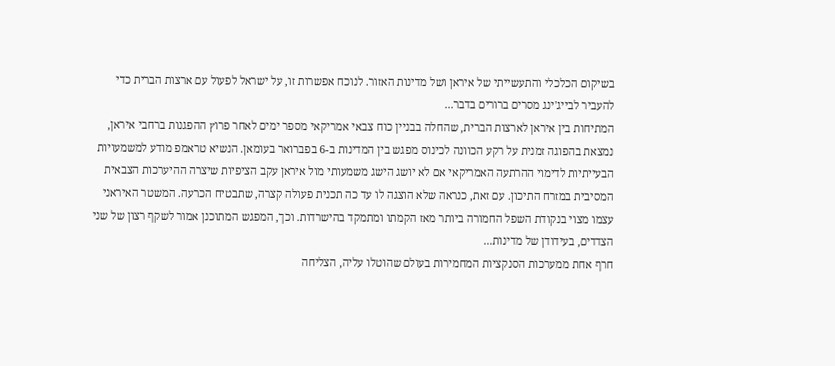בשיקום הכלכלי והתעשייתי של איראן ושל מדינות האזור. לנוכח אפשרות זו, על ישראל לפעול עם ארצות הברית כדי להעביר לבייג'ינג מסרים ברורים בדבר...
המתיחות בין איראן לארצות הברית, שהחלה בבניין כוח צבאי אמריקאי מספר ימים לאחר פרוץ ההפגנות ברחבי איראן, נמצאת בהפוגה זמנית על רקע הכוונה לכינוס מפגש בין המדינות ב-6 בפברואר בעומאן. הנשיא טראמפ מודע למשמעויות הבעייתיות לדימוי ההרתעה האמריקאי אם לא יושג הישג משמעותי מול איראן עקב הציפיות שיצרה ההיערכות הצבאית המסיבית במזרח התיכון. עם זאת, כנראה שלא הוצגה לו עד כה תכנית פעולה קצרה, שתבטיח הכרעה. המשטר האיראני עצמו מצוי בנקודת השפל החמורה ביותר מאז הקמתו ומתמקד בהישרדות. וכך, המפגש המתוכנן אמור לשקף רצון של שני הצדדים, בעידודן של מדינות...
חרף אחת ממערכות הסנקציות המחמירות בעולם שהוטלו עליה, הצליחה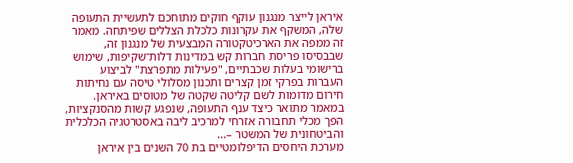איראן לייצר מנגנון עוקף חוקים מתוחכם לתעשיית התעופה שלה, המשקף את עקרונות כלכלת הצללים שפיתחה. מאמר זה ממפה את הארכיטקטורה המבצעית של מנגנון זה, שבבסיסו פריסת חברות קש במדינות דלות־שקיפות, שימוש ברישומי בעלות שכבתיים, "פעילות מתפרצת" לביצוע העברות בפרקי זמן קצרים ותכנון מסלולי טיסה עם נחיתות חירום מדומות לשם קליטה שקטה של מטוסים באיראן. במאמר מתואר כיצד ענף התעופה, שנפגע קשות מהסנקציות, הפך מכלי תחבורה אזרחי למרכיב ליבה באסטרטגיה הכלכלית והביטחונית של המשטר –...
מערכת היחסים הדיפלומטיים בת 70 השנים בין איראן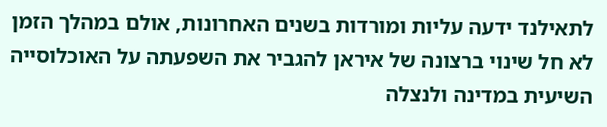לתאילנד ידעה עליות ומורדות בשנים האחרונות, אולם במהלך הזמן לא חל שינוי ברצונה של איראן להגביר את השפעתה על האוכלוסייה השיעית במדינה ולנצלה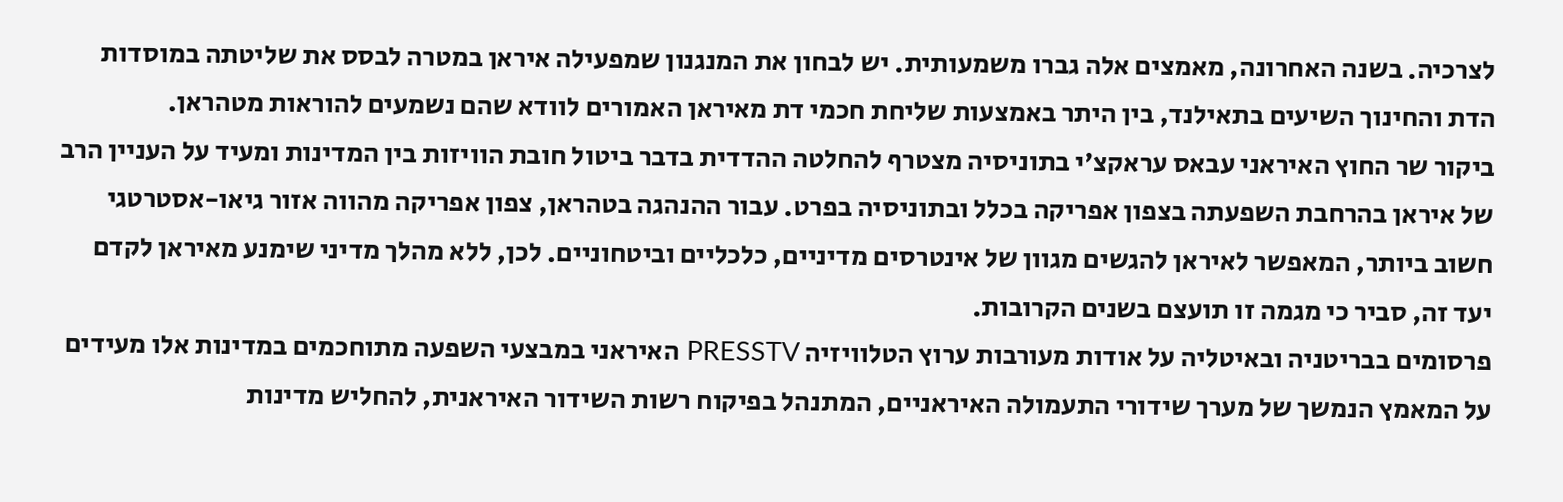לצרכיה. בשנה האחרונה, מאמצים אלה גברו משמעותית. יש לבחון את המנגנון שמפעילה איראן במטרה לבסס את שליטתה במוסדות הדת והחינוך השיעים בתאילנד, בין היתר באמצעות שליחת חכמי דת מאיראן האמורים לוודא שהם נשמעים להוראות מטהראן.
ביקור שר החוץ האיראני עבאס עראקצ'י בתוניסיה מצטרף להחלטה ההדדית בדבר ביטול חובת הוויזות בין המדינות ומעיד על העניין הרב של איראן בהרחבת השפעתה בצפון אפריקה בכלל ובתוניסיה בפרט. עבור ההנהגה בטהראן, צפון אפריקה מהווה אזור גיאו-אסטרטגי חשוב ביותר, המאפשר לאיראן להגשים מגוון של אינטרסים מדיניים, כלכליים וביטחוניים. לכן, ללא מהלך מדיני שימנע מאיראן לקדם יעד זה, סביר כי מגמה זו תועצם בשנים הקרובות.
פרסומים בבריטניה ובאיטליה על אודות מעורבות ערוץ הטלוויזיה PRESSTV האיראני במבצעי השפעה מתוחכמים במדינות אלו מעידים על המאמץ הנמשך של מערך שידורי התעמולה האיראניים, המתנהל בפיקוח רשות השידור האיראנית, להחליש מדינות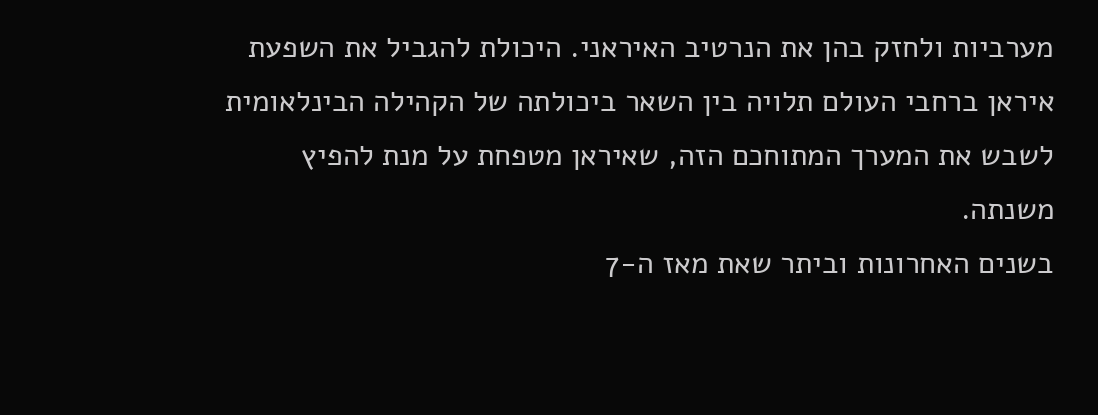מערביות ולחזק בהן את הנרטיב האיראני. היכולת להגביל את השפעת איראן ברחבי העולם תלויה בין השאר ביכולתה של הקהילה הבינלאומית לשבש את המערך המתוחכם הזה, שאיראן מטפחת על מנת להפיץ משנתה.
בשנים האחרונות וביתר שאת מאז ה-7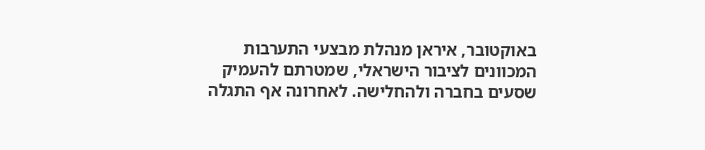באוקטובר, איראן מנהלת מבצעי התערבות המכוונים לציבור הישראלי, שמטרתם להעמיק שסעים בחברה ולהחלישה. לאחרונה אף התגלה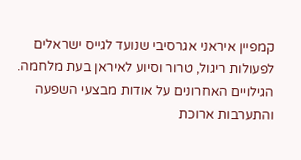קמפיין איראני אגרסיבי שנועד לגייס ישראלים לפעולות ריגול, טרור וסיוע לאיראן בעת מלחמה. הגילויים האחרונים על אודות מבצעי השפעה והתערבות ארוכת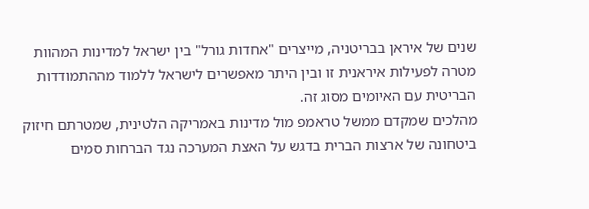שנים של איראן בבריטניה, מייצרים "אחדות גורל" בין ישראל למדינות המהוות מטרה לפעילות איראנית זו ובין היתר מאפשרים לישראל ללמוד מההתמודדות הבריטית עם האיומים מסוג זה.
מהלכים שמקדם ממשל טראמפ מול מדינות באמריקה הלטינית, שמטרתם חיזוק ביטחונה של ארצות הברית בדגש על האצת המערכה נגד הברחות סמים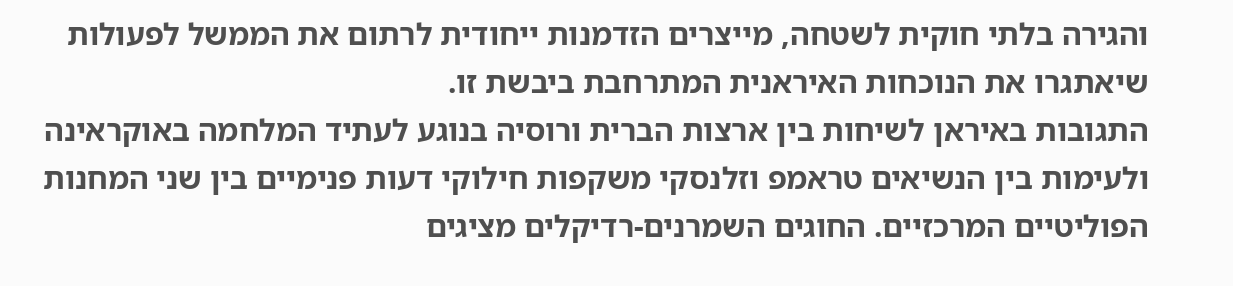והגירה בלתי חוקית לשטחה, מייצרים הזדמנות ייחודית לרתום את הממשל לפעולות שיאתגרו את הנוכחות האיראנית המתרחבת ביבשת זו.
התגובות באיראן לשיחות בין ארצות הברית ורוסיה בנוגע לעתיד המלחמה באוקראינה ולעימות בין הנשיאים טראמפ וזלנסקי משקפות חילוקי דעות פנימיים בין שני המחנות הפוליטיים המרכזיים. החוגים השמרנים-רדיקלים מציגים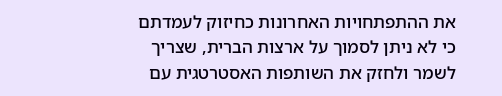את ההתפתחויות האחרונות כחיזוק לעמדתם כי לא ניתן לסמוך על ארצות הברית, שצריך לשמר ולחזק את השותפות האסטרטגית עם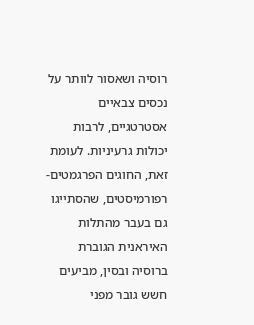רוסיה ושאסור לוותר על נכסים צבאיים אסטרטגיים, לרבות יכולות גרעיניות. לעומת זאת, החוגים הפרגמטים-רפורמיסטים, שהסתייגו גם בעבר מהתלות האיראנית הגוברת ברוסיה ובסין, מביעים חשש גובר מפני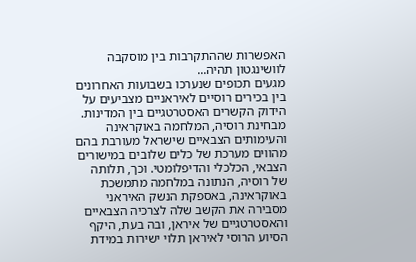האפשרות שההתקרבות בין מוסקבה לוושינגטון תהיה...
מגעים תכופים שנערכו בשבועות האחרונים בין בכירים רוסיים לאיראניים מצביעים על הידוק הקשרים האסטרטגיים בין המדינות. מבחינת רוסיה, המלחמה באוקראינה והעימותים הצבאיים שישראל מעורבת בהם מהווים מערכת של כלים שלובים במישורים הצבאי, הכלכלי והדיפלומטי. וכך, תלותה של רוסיה, הנתונה במלחמה מתמשכת באוקראינה, באספקת הנשק האיראני מסבירה את הקשב שלה לצרכיה הצבאיים והאסטרטגיים של איראן, ובה בעת, היקף הסיוע הרוסי לאיראן תלוי ישירות במידת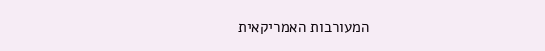המעורבות האמריקאית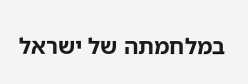במלחמתה של ישראל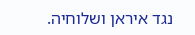נגד איראן ושלוחיה.